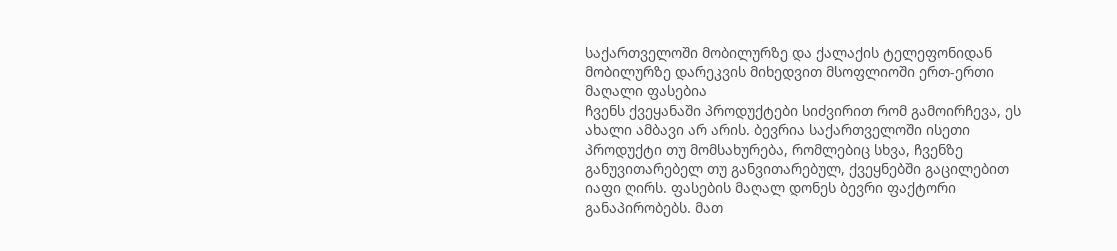საქართველოში მობილურზე და ქალაქის ტელეფონიდან მობილურზე დარეკვის მიხედვით მსოფლიოში ერთ-ერთი მაღალი ფასებია
ჩვენს ქვეყანაში პროდუქტები სიძვირით რომ გამოირჩევა, ეს ახალი ამბავი არ არის. ბევრია საქართველოში ისეთი პროდუქტი თუ მომსახურება, რომლებიც სხვა, ჩვენზე განუვითარებელ თუ განვითარებულ, ქვეყნებში გაცილებით იაფი ღირს. ფასების მაღალ დონეს ბევრი ფაქტორი განაპირობებს. მათ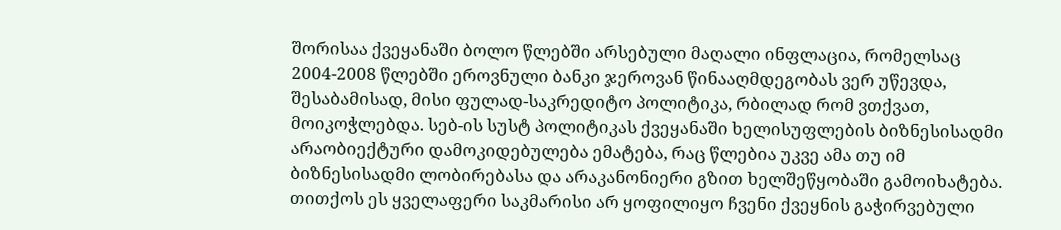შორისაა ქვეყანაში ბოლო წლებში არსებული მაღალი ინფლაცია, რომელსაც 2004-2008 წლებში ეროვნული ბანკი ჯეროვან წინააღმდეგობას ვერ უწევდა, შესაბამისად, მისი ფულად-საკრედიტო პოლიტიკა, რბილად რომ ვთქვათ, მოიკოჭლებდა. სებ-ის სუსტ პოლიტიკას ქვეყანაში ხელისუფლების ბიზნესისადმი არაობიექტური დამოკიდებულება ემატება, რაც წლებია უკვე ამა თუ იმ ბიზნესისადმი ლობირებასა და არაკანონიერი გზით ხელშეწყობაში გამოიხატება.
თითქოს ეს ყველაფერი საკმარისი არ ყოფილიყო ჩვენი ქვეყნის გაჭირვებული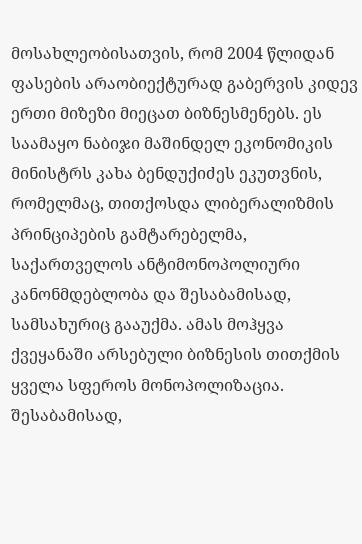მოსახლეობისათვის, რომ 2004 წლიდან ფასების არაობიექტურად გაბერვის კიდევ ერთი მიზეზი მიეცათ ბიზნესმენებს. ეს საამაყო ნაბიჯი მაშინდელ ეკონომიკის მინისტრს კახა ბენდუქიძეს ეკუთვნის, რომელმაც, თითქოსდა ლიბერალიზმის პრინციპების გამტარებელმა, საქართველოს ანტიმონოპოლიური კანონმდებლობა და შესაბამისად, სამსახურიც გააუქმა. ამას მოჰყვა ქვეყანაში არსებული ბიზნესის თითქმის ყველა სფეროს მონოპოლიზაცია. შესაბამისად,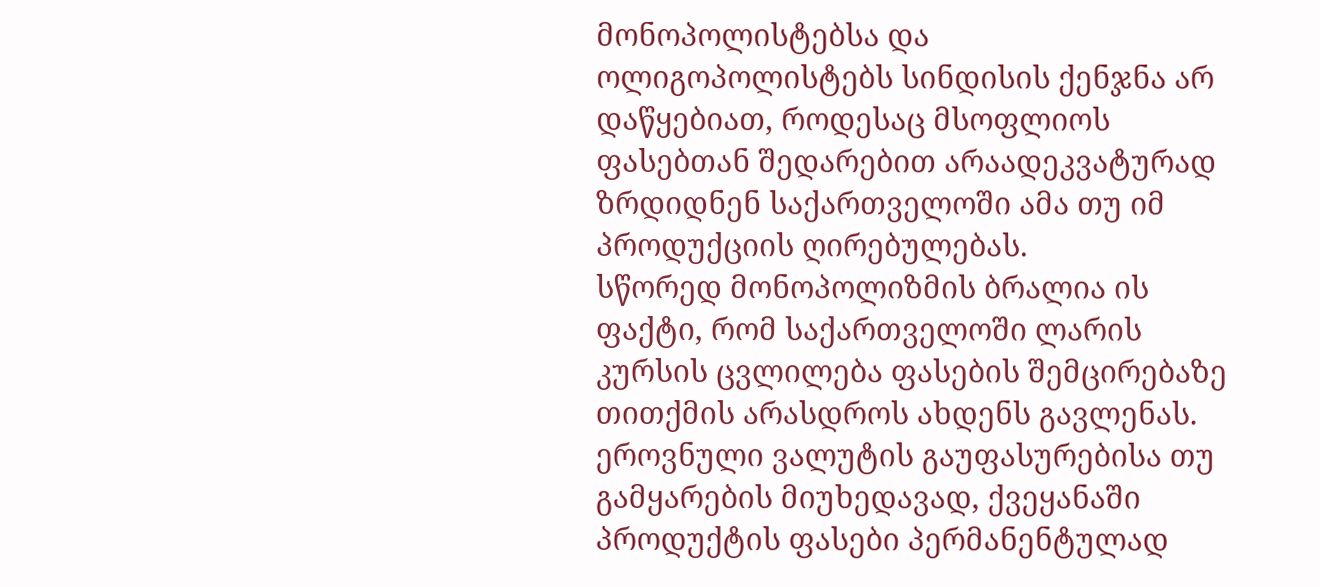მონოპოლისტებსა და ოლიგოპოლისტებს სინდისის ქენჯნა არ დაწყებიათ, როდესაც მსოფლიოს ფასებთან შედარებით არაადეკვატურად ზრდიდნენ საქართველოში ამა თუ იმ პროდუქციის ღირებულებას.
სწორედ მონოპოლიზმის ბრალია ის ფაქტი, რომ საქართველოში ლარის კურსის ცვლილება ფასების შემცირებაზე თითქმის არასდროს ახდენს გავლენას. ეროვნული ვალუტის გაუფასურებისა თუ გამყარების მიუხედავად, ქვეყანაში პროდუქტის ფასები პერმანენტულად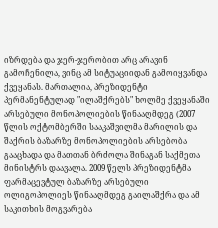იზრდება და ჯერ-ჯერობით არც არავინ გამოჩენილა, ვინც ამ სიტუაციიდან გამოიყვანდა ქვეყანას. მართალია, პრეზიდენტი პერმანენტულად "ილაშქრებს" ხოლმე ქვეყანაში არსებული მონოპოლიების წინააღმდეგ (2007 წლის ოქტომბერში სააკაშვილმა მარილის და შაქრის ბაზარზე მონოპოლიების არსებობა გააცხადა და მათთან ბრძოლა შინაგან საქმეთა მინისტრს დაავალა. 2009 წელს პრეზიდენტმა ფარმაცევტულ ბაზარზე არსებული ოლიგოპოლიეს წინააღმდეგ გაილაშქრა და ამ საკითხის მოგვარება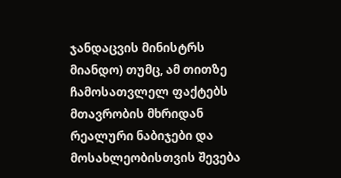ჯანდაცვის მინისტრს მიანდო) თუმც, ამ თითზე ჩამოსათვლელ ფაქტებს მთავრობის მხრიდან რეალური ნაბიჯები და მოსახლეობისთვის შევება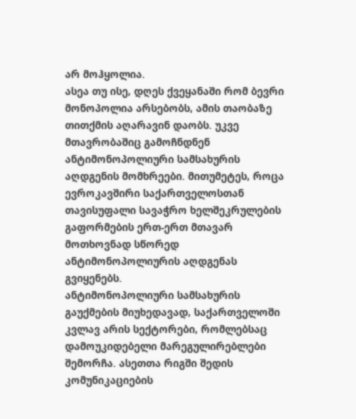არ მოჰყოლია.
ასეა თუ ისე, დღეს ქვეყანაში რომ ბევრი მონოპოლია არსებობს, ამის თაობაზე თითქმის აღარავინ დაობს. უკვე მთავრობაშიც გამოჩნდნენ ანტიმონოპოლიური სამსახურის აღდგენის მომხრეები. მითუმეტეს, როცა ევროკავშირი საქართველოსთან თავისუფალი სავაჭრო ხელშეკრულების გაფორმების ერთ-ერთ მთავარ მოთხოვნად სწორედ ანტიმონოპოლიურის აღდგენას გვიყენებს.
ანტიმონოპოლიური სამსახურის გაუქმების მიუხედავად, საქართველოში კვლავ არის სექტორები, რომლებსაც დამოუკიდებელი მარეგულირებლები შემორჩა. ასეთთა რიგში შედის კომუნიკაციების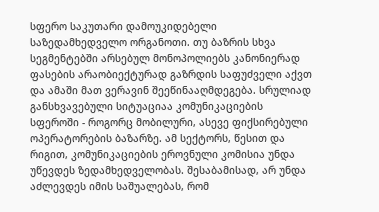სფერო საკუთარი დამოუკიდებელი საზედამხედველო ორგანოთი. თუ ბაზრის სხვა სეგმენტებში არსებულ მონოპოლიებს კანონიერად ფასების არაობიექტურად გაზრდის საფუძველი აქვთ და ამაში მათ ვერავინ შეეწინააღმდეგება. სრულიად განსხვავებული სიტუაციაა კომუნიკაციების სფეროში - როგორც მობილური, ასევე ფიქსირებული ოპერატორების ბაზარზე. ამ სექტორს, წესით და რიგით, კომუნიკაციების ეროვნული კომისია უნდა უწევდეს ზედამხედველობას. შესაბამისად, არ უნდა აძლევდეს იმის საშუალებას, რომ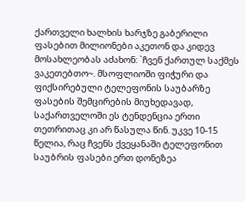ქართველი ხალხის ხარჯზე გაბერილი ფასებით მილიონები აკეთონ და კიდევ მოსახლეობას აძახონ: `ჩვენ ქართულ საქმეს ვაკეთებთო~. მსოფლიოში ფიჭური და ფიქსირებული ტელეფონის საუბარზე ფასების შემცირების მიუხედავად, საქართველოში ეს ტენდენცია ერთი თეთრითაც კი არ წასულა წინ. უკვე 10-15 წელია, რაც ჩვენს ქვეყანაში ტელეფონით საუბრის ფასები ერთ დონეზეა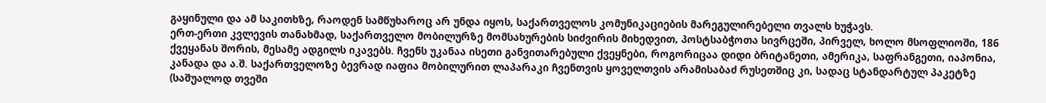გაყინული და ამ საკითხზე, რაოდენ სამწუხაროც არ უნდა იყოს, საქართველოს კომუნიკაციების მარეგულირებელი თვალს ხუჭავს.
ერთ-ერთი კვლევის თანახმად, საქართველო მობილურზე მომსახურების სიძვირის მიხედვით, პოსტსაბჭოთა სივრცეში, პირველ, ხოლო მსოფლიოში, 186 ქვეყანას შორის, მესამე ადგილს იკავებს. ჩვენს უკანაა ისეთი განვითარებული ქვეყნები, როგორიცაა დიდი ბრიტანეთი, ამერიკა, საფრანგეთი, იაპონია, კანადა და ა.შ. საქართველოზე ბევრად იაფია მობილურით ლაპარაკი ჩვენთვის ყოველთვის არამისაბაძ რუსეთშიც კი, სადაც სტანდარტულ პაკეტზე (საშუალოდ თვეში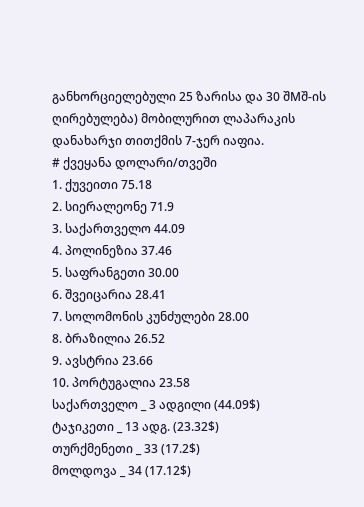განხორციელებული 25 ზარისა და 30 შMშ-ის ღირებულება) მობილურით ლაპარაკის დანახარჯი თითქმის 7-ჯერ იაფია.
# ქვეყანა დოლარი/თვეში
1. ქუვეითი 75.18
2. სიერალეონე 71.9
3. საქართველო 44.09
4. პოლინეზია 37.46
5. საფრანგეთი 30.00
6. შვეიცარია 28.41
7. სოლომონის კუნძულები 28.00
8. ბრაზილია 26.52
9. ავსტრია 23.66
10. პორტუგალია 23.58
საქართველო _ 3 ადგილი (44.09$)
ტაჯიკეთი _ 13 ადგ. (23.32$)
თურქმენეთი _ 33 (17.2$)
მოლდოვა _ 34 (17.12$)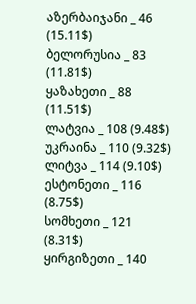აზერბაიჯანი _ 46 (15.11$)
ბელორუსია _ 83 (11.81$)
ყაზახეთი _ 88 (11.51$)
ლატვია _ 108 (9.48$)
უკრაინა _ 110 (9.32$)
ლიტვა _ 114 (9.10$)
ესტონეთი _ 116 (8.75$)
სომხეთი _ 121 (8.31$)
ყირგიზეთი _ 140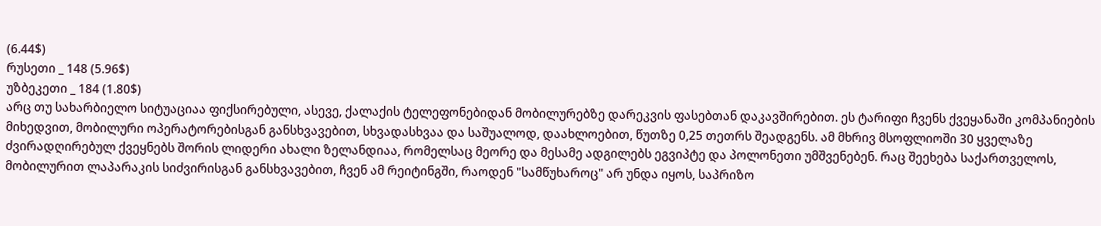(6.44$)
რუსეთი _ 148 (5.96$)
უზბეკეთი _ 184 (1.80$)
არც თუ სახარბიელო სიტუაციაა ფიქსირებული, ასევე, ქალაქის ტელეფონებიდან მობილურებზე დარეკვის ფასებთან დაკავშირებით. ეს ტარიფი ჩვენს ქვეყანაში კომპანიების მიხედვით, მობილური ოპერატორებისგან განსხვავებით, სხვადასხვაა და საშუალოდ, დაახლოებით, წუთზე 0,25 თეთრს შეადგენს. ამ მხრივ მსოფლიოში 30 ყველაზე ძვირადღირებულ ქვეყნებს შორის ლიდერი ახალი ზელანდიაა, რომელსაც მეორე და მესამე ადგილებს ეგვიპტე და პოლონეთი უმშვენებენ. რაც შეეხება საქართველოს, მობილურით ლაპარაკის სიძვირისგან განსხვავებით, ჩვენ ამ რეიტინგში, რაოდენ "სამწუხაროც" არ უნდა იყოს, საპრიზო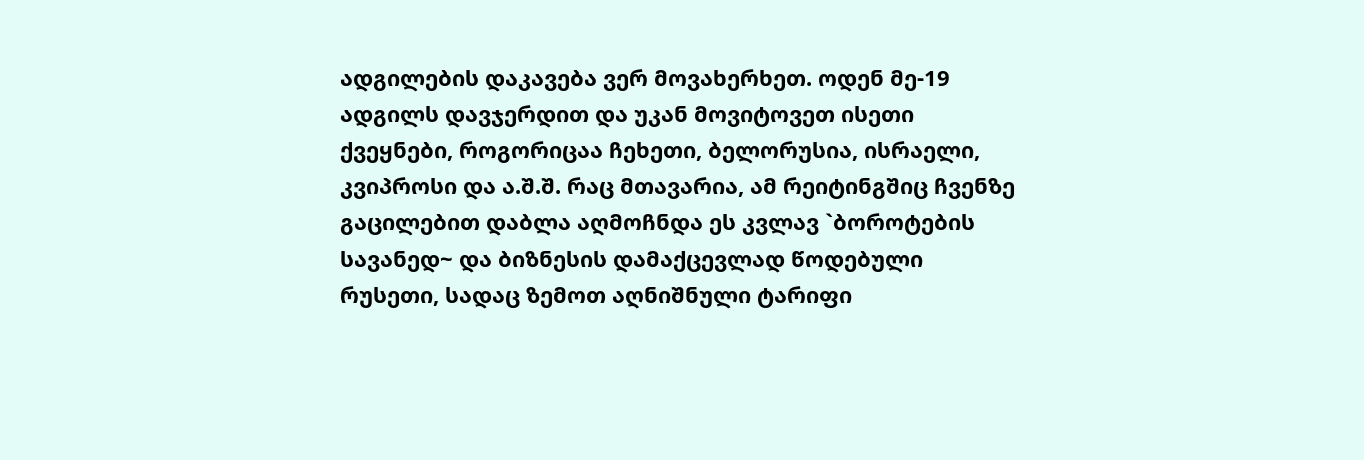ადგილების დაკავება ვერ მოვახერხეთ. ოდენ მე-19 ადგილს დავჯერდით და უკან მოვიტოვეთ ისეთი ქვეყნები, როგორიცაა ჩეხეთი, ბელორუსია, ისრაელი, კვიპროსი და ა.შ.შ. რაც მთავარია, ამ რეიტინგშიც ჩვენზე გაცილებით დაბლა აღმოჩნდა ეს კვლავ `ბოროტების სავანედ~ და ბიზნესის დამაქცევლად წოდებული რუსეთი, სადაც ზემოთ აღნიშნული ტარიფი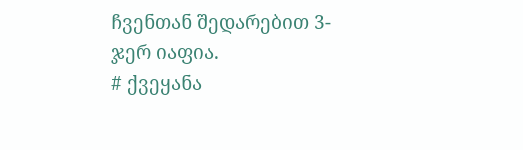ჩვენთან შედარებით 3-ჯერ იაფია.
# ქვეყანა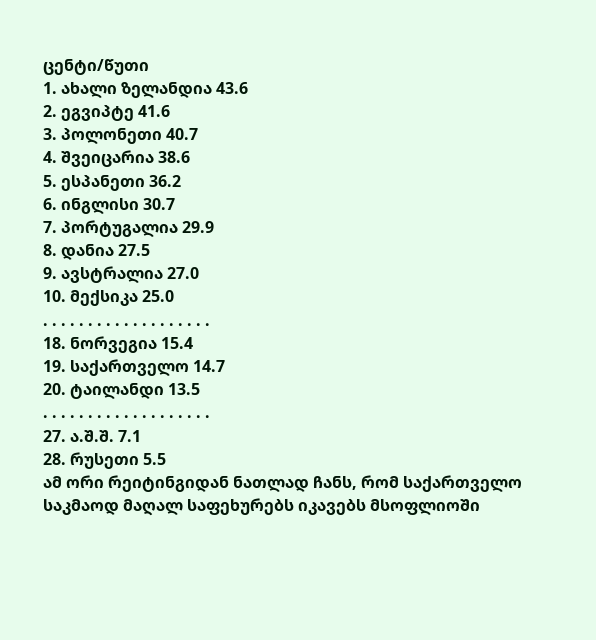ცენტი/წუთი
1. ახალი ზელანდია 43.6
2. ეგვიპტე 41.6
3. პოლონეთი 40.7
4. შვეიცარია 38.6
5. ესპანეთი 36.2
6. ინგლისი 30.7
7. პორტუგალია 29.9
8. დანია 27.5
9. ავსტრალია 27.0
10. მექსიკა 25.0
. . . . . . . . . . . . . . . . . . .
18. ნორვეგია 15.4
19. საქართველო 14.7
20. ტაილანდი 13.5
. . . . . . . . . . . . . . . . . . .
27. ა.შ.შ. 7.1
28. რუსეთი 5.5
ამ ორი რეიტინგიდან ნათლად ჩანს, რომ საქართველო საკმაოდ მაღალ საფეხურებს იკავებს მსოფლიოში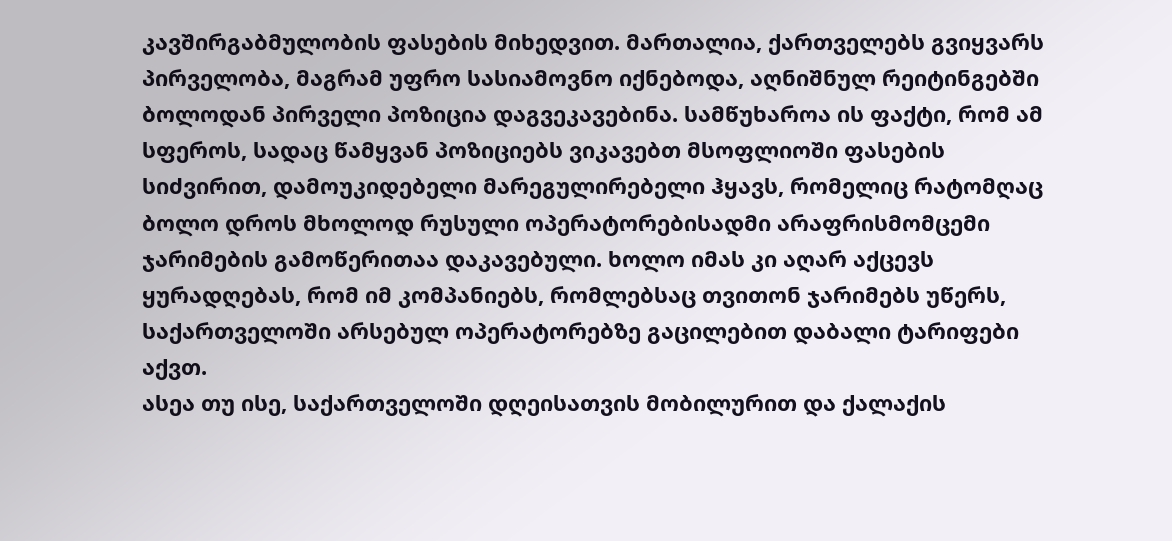კავშირგაბმულობის ფასების მიხედვით. მართალია, ქართველებს გვიყვარს პირველობა, მაგრამ უფრო სასიამოვნო იქნებოდა, აღნიშნულ რეიტინგებში ბოლოდან პირველი პოზიცია დაგვეკავებინა. სამწუხაროა ის ფაქტი, რომ ამ სფეროს, სადაც წამყვან პოზიციებს ვიკავებთ მსოფლიოში ფასების სიძვირით, დამოუკიდებელი მარეგულირებელი ჰყავს, რომელიც რატომღაც ბოლო დროს მხოლოდ რუსული ოპერატორებისადმი არაფრისმომცემი ჯარიმების გამოწერითაა დაკავებული. ხოლო იმას კი აღარ აქცევს ყურადღებას, რომ იმ კომპანიებს, რომლებსაც თვითონ ჯარიმებს უწერს, საქართველოში არსებულ ოპერატორებზე გაცილებით დაბალი ტარიფები აქვთ.
ასეა თუ ისე, საქართველოში დღეისათვის მობილურით და ქალაქის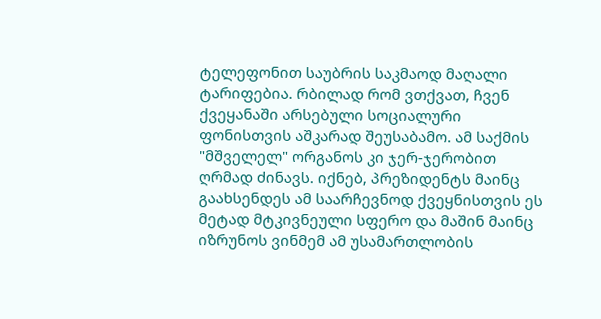ტელეფონით საუბრის საკმაოდ მაღალი ტარიფებია. რბილად რომ ვთქვათ, ჩვენ ქვეყანაში არსებული სოციალური ფონისთვის აშკარად შეუსაბამო. ამ საქმის "მშველელ" ორგანოს კი ჯერ-ჯერობით ღრმად ძინავს. იქნებ, პრეზიდენტს მაინც გაახსენდეს ამ საარჩევნოდ ქვეყნისთვის ეს მეტად მტკივნეული სფერო და მაშინ მაინც იზრუნოს ვინმემ ამ უსამართლობის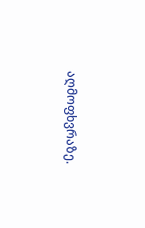აღმოფხვრაზე.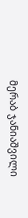მერაბ ჯანიაშვილი